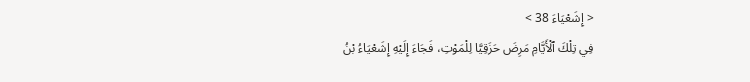< إِشَعْيَاءَ 38 >
فِي تِلْكَ ٱلْأَيَّامِ مَرِضَ حَزَقِيَّا لِلْمَوْتِ، فَجَاءَ إِلَيْهِ إِشَعْيَاءُ بْنُ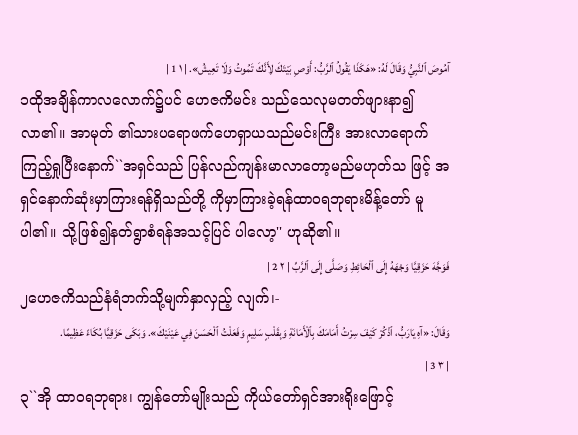آمُوصَ ٱلنَّبِيُّ وَقَالَ لَهُ: «هَكَذَا يَقُولُ ٱلرَّبُّ: أَوْصِ بَيْتَكَ لِأَنَّكَ تَمُوتُ وَلَا تَعِيشُ». | ١ 1 |
၁ထိုအချိန်ကာလလောက်၌ပင် ဟေဇကိမင်း သည်သေလုမတတ်ဖျားနာ၍လာ၏။ အာမုတ် ၏သားပရောဖက်ဟေရှာယသည်မင်းကြီး အားလာရောက်ကြည့်ရှုပြီးနောက်``အရှင်သည် ပြန်လည်ကျန်းမာလာတော့မည်မဟုတ်သ ဖြင့် အရှင်နောက်ဆုံးမှာကြားရန်ရှိသည်တို့ ကိုမှာကြားခဲ့ရန်ထာဝရဘုရားမိန့်တော် မူပါ၏။ သို့ဖြစ်၍နတ်ရွာစံရန်အသင့်ပြင် ပါလော့'' ဟုဆို၏။
فَوَجَّهَ حَزَقِيَّا وَجْهَهُ إِلَى ٱلْحَائِطِ وَصَلَّى إِلَى ٱلرَّبِّ | ٢ 2 |
၂ဟေဇကိသည်နံရံဘက်သို့မျက်နှာလှည့် လျက်၊-
وَقَالَ: «آهِ يَارَبُّ، ٱذْكُرْ كَيْفَ سِرْتُ أَمَامَكَ بِٱلْأَمَانَةِ وَبِقَلْبٍ سَلِيمٍ وَفَعَلْتُ ٱلْحَسَنَ فِي عَيْنَيْكَ». وَبَكَى حَزَقِيَّا بُكَاءً عَظِيمًا. | ٣ 3 |
၃``အို ထာဝရဘုရား၊ ကျွန်တော်မျိုးသည် ကိုယ်တော်ရှင်အားရိုးဖြောင့်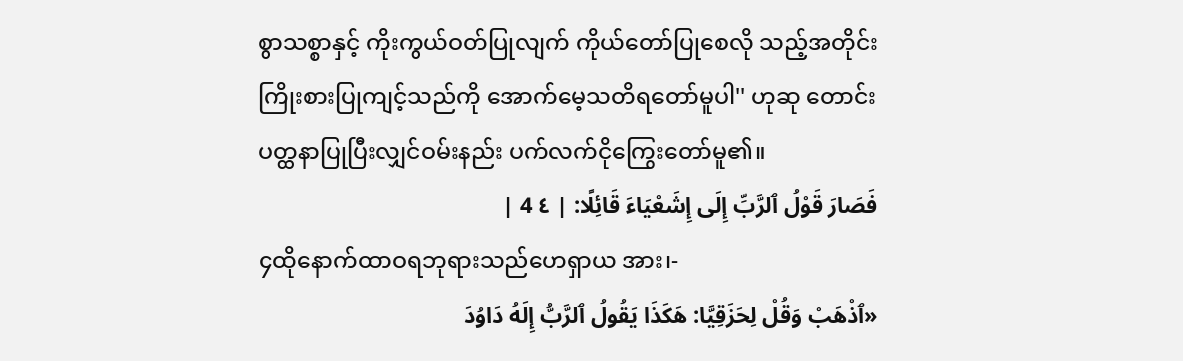စွာသစ္စာနှင့် ကိုးကွယ်ဝတ်ပြုလျက် ကိုယ်တော်ပြုစေလို သည့်အတိုင်းကြိုးစားပြုကျင့်သည်ကို အောက်မေ့သတိရတော်မူပါ'' ဟုဆု တောင်းပတ္ထနာပြုပြီးလျှင်ဝမ်းနည်း ပက်လက်ငိုကြွေးတော်မူ၏။
فَصَارَ قَوْلُ ٱلرَّبِّ إِلَى إِشَعْيَاءَ قَائِلًا: | ٤ 4 |
၄ထိုနောက်ထာဝရဘုရားသည်ဟေရှာယ အား၊-
«ٱذْهَبْ وَقُلْ لِحَزَقِيَّا: هَكَذَا يَقُولُ ٱلرَّبُّ إِلَهُ دَاوُدَ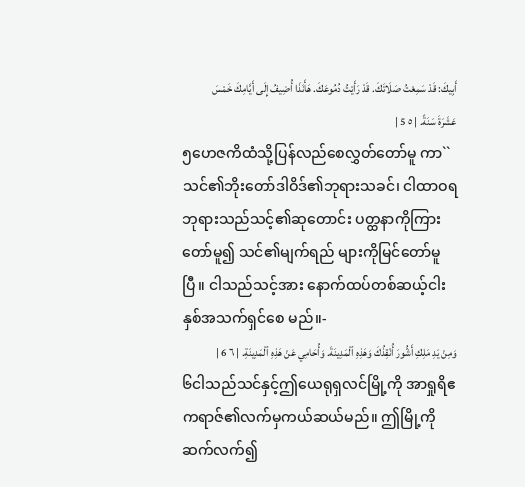أَبِيكَ: قَدْ سَمِعْتُ صَلَاتَكَ. قَدْ رَأَيْتُ دُمُوعَكَ. هَأَنَذَا أُضِيفُ إِلَى أَيَّامِكَ خَمْسَ عَشَرَةَ سَنَةً. | ٥ 5 |
၅ဟေဇကိထံသို့ပြန်လည်စေလွှတ်တော်မူ ကာ``သင်၏ဘိုးတော်ဒါဝိဒ်၏ဘုရားသခင်၊ ငါထာဝရဘုရားသည်သင့်၏ဆုတောင်း ပတ္ထနာကိုကြားတော်မူ၍ သင်၏မျက်ရည် များကိုမြင်တော်မူပြီ။ ငါသည်သင့်အား နောက်ထပ်တစ်ဆယ့်ငါးနှစ်အသက်ရှင်စေ မည်။-
وَمِنْ يَدِ مَلِكِ أَشُّورَ أُنْقِذُكَ وَهَذِهِ ٱلْمَدِينَةَ. وَأُحَامِي عَنْ هَذِهِ ٱلْمَدِينَةِ. | ٦ 6 |
၆ငါသည်သင်နှင့်ဤယေရုရှလင်မြို့ကို အာရှုရိဧကရာဇ်၏လက်မှကယ်ဆယ်မည်။ ဤမြို့ကိုဆက်လက်၍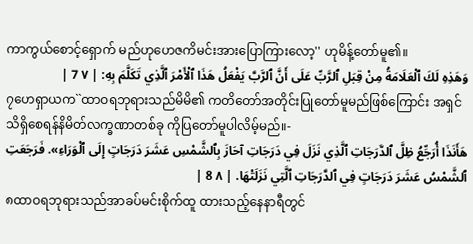ကာကွယ်စောင့်ရှောက် မည်ဟုဟေဇကိမင်းအားပြောကြားလော့'' ဟုမိန့်တော်မူ၏။
وَهَذِهِ لَكَ ٱلْعَلَامَةُ مِنْ قِبَلِ ٱلرَّبِّ عَلَى أَنَّ ٱلرَّبَّ يَفْعَلُ هَذَا ٱلْأَمْرَ ٱلَّذِي تَكَلَّمَ بِهِ: | ٧ 7 |
၇ဟေရှာယက``ထာဝရဘုရားသည်မိမိ၏ ကတိတော်အတိုင်းပြုတော်မူမည်ဖြစ်ကြောင်း အရှင်သိရှိစေရန်နိမိတ်လက္ခဏာတစ်ခု ကိုပြတော်မူပါလိမ့်မည်။-
هَأَنَذَا أُرَجِّعُ ظِلَّ ٱلدَّرَجَاتِ ٱلَّذِي نَزَلَ فِي دَرَجَاتِ آحَازَ بِٱلشَّمْسِ عَشَرَ دَرَجَاتٍ إِلَى ٱلْوَرَاءِ». فَرَجَعَتِ ٱلشَّمْسُ عَشَرَ دَرَجَاتٍ فِي ٱلدَّرَجَاتِ ٱلَّتِي نَزَلَتْهَا. | ٨ 8 |
၈ထာဝရဘုရားသည်အာခပ်မင်းစိုက်ထူ ထားသည့်နေနာရီတွင်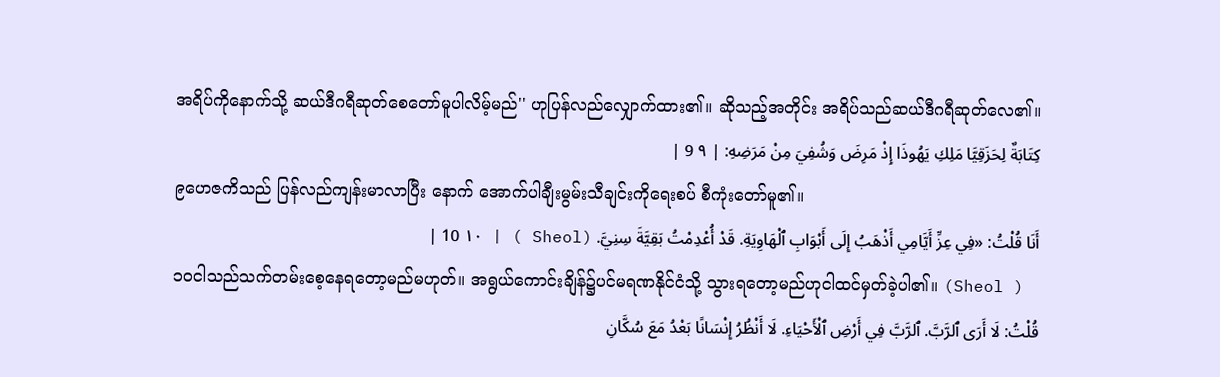အရိပ်ကိုနောက်သို့ ဆယ်ဒီဂရီဆုတ်စေတော်မူပါလိမ့်မည်'' ဟုပြန်လည်လျှောက်ထား၏။ ဆိုသည့်အတိုင်း အရိပ်သည်ဆယ်ဒီဂရီဆုတ်လေ၏။
كِتَابَةٌ لِحَزَقِيَّا مَلِكِ يَهُوذَا إِذْ مَرِضَ وَشُفِيَ مِنْ مَرَضِهِ: | ٩ 9 |
၉ဟေဇကိသည် ပြန်လည်ကျန်းမာလာပြီး နောက် အောက်ပါချီးမွမ်းသီချင်းကိုရေးစပ် စီကုံးတော်မူ၏။
أَنَا قُلْتُ: «فِي عِزِّ أَيَّامِي أَذْهَبُ إِلَى أَبْوَابِ ٱلْهَاوِيَةِ. قَدْ أُعْدِمْتُ بَقِيَّةَ سِنِيَّ. (Sheol ) | ١٠ 10 |
၁၀ငါသည်သက်တမ်းစေ့နေရတော့မည်မဟုတ်။ အရွယ်ကောင်းချိန်၌ပင်မရဏနိုင်ငံသို့ သွားရတော့မည်ဟုငါထင်မှတ်ခဲ့ပါ၏။ (Sheol )
قُلْتُ: لَا أَرَى ٱلرَّبَّ. ٱلرَّبَّ فِي أَرْضِ ٱلْأَحْيَاءِ. لَا أَنْظُرُ إِنْسَانًا بَعْدُ مَعَ سُكَّانِ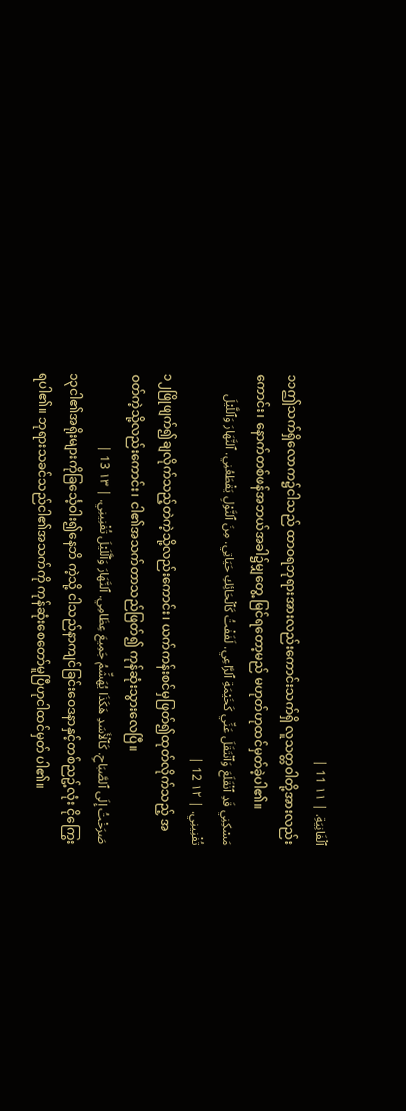ٱلْفَانِيَةِ. | ١١ 11 |
၁၁ဤသက်ရှိလောက၌ငါသည် ထာဝရဘုရားအားလည်းကောင်းသက်ရှိ လူသတ္တဝါတို့အားလည်းကောင်း၊ နောက်တစ်ဖန်အဘယ်အခါ၌မျှတွေ့ မြင်ရတော့မည် မဟုတ်ဟုထင်မှတ်ခဲ့ပါ၏။
مَسْكِنِي قَدِ ٱنْقَلَعَ وَٱنْتَقَلَ عَنِّي كَخَيْمَةِ ٱلرَّاعِي. لَفَفْتُ كَٱلْحَائِكِ حَيَاتِي. مِنَ ٱلنَّوْلِ يَقْطَعُنِي. ٱلنَّهَارَ وَٱللَّيْلَ تُفْنِينِي. | ١٢ 12 |
၁၂ဖြိုဖျက်၍ချလိုက်သည့်တဲကဲ့သို့လည်းကောင်း၊ ယက်ကန်းစင်မှဖြတ်၍ထုတ်လိုက်သည့် အဝတ်ကဲ့သို့လည်းကောင်း၊ ငါ၏အသက်တာသည်ဖြတ်၍ ကုန်ဆုံးသွားလေပြီ။
صَرَخْتُ إِلَى ٱلصَّبَاحِ. كَٱلْأَسَدِ هَكَذَا يُهَشِّمُ جَمِيعَ عِظَامِي. ٱلنَّهَارَ وَٱلَّلَيْلَ تُفْنِينِي. | ١٣ 13 |
၁၃ငါ၏အရိုးများကိုခြင်္သေ့ဝါး၍နေဘိ ကဲ့သို့ ငါသည်နာကျင်ခြင်းဝေဒနာနှင့်တစ်ညဥ့်လုံး ငိုကြွေးရပါ၏။ ဘုရားသခင်သည်ငါ၏အသက်ကို ကုန်ဆုံးစေတော်မူပြီဟုငါထင်မှတ် ပါ၏။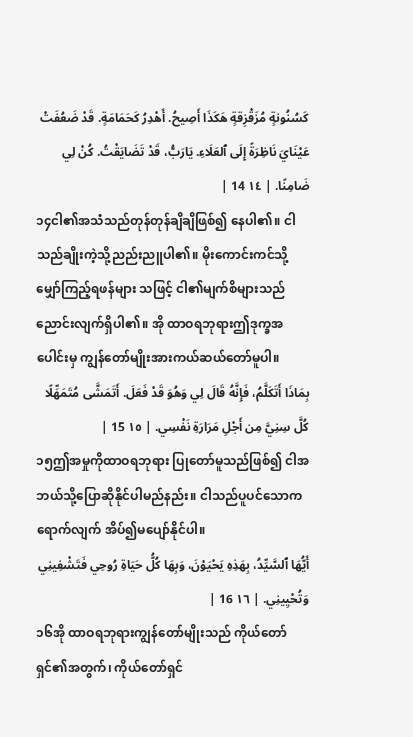كَسُنُونةٍ مُزَقْزِقةٍ هَكَذَا أَصِيحُ. أَهْدِرُ كَحَمَامَةٍ. قَدْ ضَعُفَتْ عَيْنَايَ نَاظِرَةً إِلَى ٱلعَلَاءِ. يَارَبُّ، قَدْ تَضَايَقْتُ. كُنْ لِي ضَامِنًا. | ١٤ 14 |
၁၄ငါ၏အသံသည်တုန်တုန်ချိချိဖြစ်၍ နေပါ၏။ ငါသည်ချိုးကဲ့သို့ညည်းညူပါ၏။ မိုးကောင်းကင်သို့မျှော်ကြည့်ရဖန်များ သဖြင့် ငါ၏မျက်စိများသည်ညောင်းလျက်ရှိပါ၏။ အို ထာဝရဘုရားဤဒုက္ခအပေါင်းမှ ကျွန်တော်မျိုးအားကယ်ဆယ်တော်မူပါ။
بِمَاذَا أَتَكَلَّمُ، فَإِنَّهُ قَالَ لِي وَهُوَ قَدْ فَعَلَ. أَتَمَشَّى مُتَمَهِّلًا كُلَّ سِنِيَّ مِن أَجْلِ مَرَارَةِ نَفْسِي. | ١٥ 15 |
၁၅ဤအမှုကိုထာဝရဘုရား ပြုတော်မူသည်ဖြစ်၍ ငါအဘယ်သို့ပြောဆိုနိုင်ပါမည်နည်း။ ငါသည်ပူပင်သောကရောက်လျက် အိပ်၍မပျော်နိုင်ပါ။
أَيُّهَا ٱلسَّيِّدُ، بِهَذِهِ يَحْيَوْنَ، وَبِهَا كُلُّ حَيَاةِ رُوحِي فَتَشْفِينِي وَتُحْيِينِي. | ١٦ 16 |
၁၆အို ထာဝရဘုရားကျွန်တော်မျိုးသည် ကိုယ်တော်ရှင်၏အတွက်၊ ကိုယ်တော်ရှင်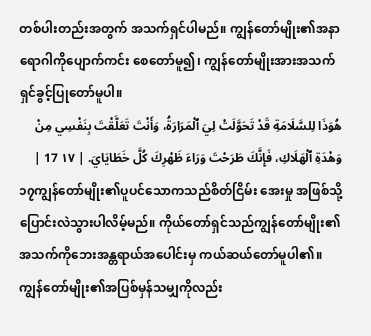တစ်ပါးတည်းအတွက် အသက်ရှင်ပါမည်။ ကျွန်တော်မျိုး၏အနာရောဂါကိုပျောက်ကင်း စေတော်မူ၍၊ ကျွန်တော်မျိုးအားအသက်ရှင်ခွင့်ပြုတော်မူပါ။
هُوَذَا لِلسَّلَامَةِ قَدْ تَحَوَّلَتْ لِيَ ٱلْمَرَارَةُ، وَأَنْتَ تَعَلَّقْتَ بِنَفْسِي مِنْ وَهْدَةِ ٱلْهَلَاكِ، فَإِنَّكَ طَرَحْتَ وَرَاءَ ظَهْرِكَ كُلَّ خَطَايَايَ. | ١٧ 17 |
၁၇ကျွန်တော်မျိုး၏ပူပင်သောကသည်စိတ်ငြိမ်း အေးမှု အဖြစ်သို့ပြောင်းလဲသွားပါလိမ့်မည်။ ကိုယ်တော်ရှင်သည်ကျွန်တော်မျိုး၏ အသက်ကိုဘေးအန္တရာယ်အပေါင်းမှ ကယ်ဆယ်တော်မူပါ၏။ ကျွန်တော်မျိုး၏အပြစ်မှန်သမျှကိုလည်း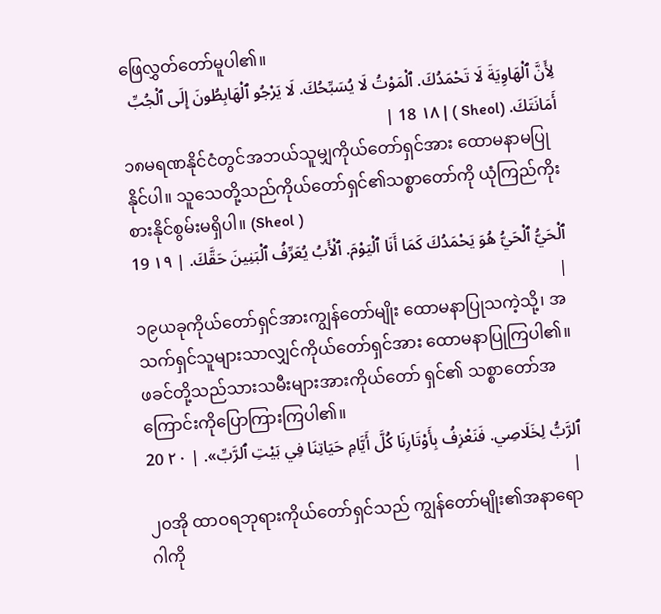ဖြေလွှတ်တော်မူပါ၏။
لِأَنَّ ٱلْهَاوِيَةَ لَا تَحْمَدُكَ. ٱلْمَوْتُ لَا يُسَبِّحُكَ. لَا يَرْجُو ٱلْهَابِطُونَ إِلَى ٱلْجُبِّ أَمَانَتَكَ. (Sheol ) | ١٨ 18 |
၁၈မရဏနိုင်ငံတွင်အဘယ်သူမျှကိုယ်တော်ရှင်အား ထောမနာမပြုနိုင်ပါ။ သူသေတို့သည်ကိုယ်တော်ရှင်၏သစ္စာတော်ကို ယုံကြည်ကိုးစားနိုင်စွမ်းမရှိပါ။ (Sheol )
ٱلْحَيُّ ٱلْحَيُّ هُوَ يَحْمَدُكَ كَمَا أَنَا ٱلْيَوْمَ. ٱلْأَبُ يُعَرِّفُ ٱلْبَنِينَ حَقَّكَ. | ١٩ 19 |
၁၉ယခုကိုယ်တော်ရှင်အားကျွန်တော်မျိုး ထောမနာပြုသကဲ့သို့၊ အသက်ရှင်သူများသာလျှင်ကိုယ်တော်ရှင်အား ထောမနာပြုကြပါ၏။ ဖခင်တို့သည်သားသမီးများအားကိုယ်တော် ရှင်၏ သစ္စာတော်အကြောင်းကိုပြောကြားကြပါ၏။
ٱلرَّبُّ لِخَلَاصِي. فَنَعْزِفُ بِأَوْتَارِنَا كُلَّ أَيَّامِ حَيَاتِنَا فِي بَيْتِ ٱلرَّبِّ». | ٢٠ 20 |
၂၀အို ထာဝရဘုရားကိုယ်တော်ရှင်သည် ကျွန်တော်မျိုး၏အနာရောဂါကို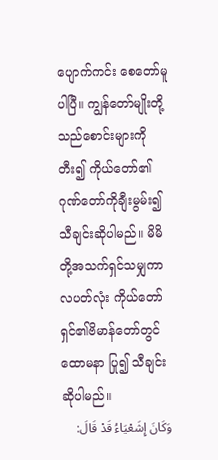ပျောက်ကင်း စေတော်မူပါပြီ။ ကျွန်တော်မျိုးတို့သည်စောင်းများကိုတီး၍ ကိုယ်တော်၏ဂုဏ်တော်ကိုချီးမွမ်း၍ သီချင်းဆိုပါမည်။ မိမိတို့အသက်ရှင်သမျှကာလပတ်လုံး ကိုယ်တော်ရှင်၏ဗိမာန်တော်တွင်ထောမနာ ပြု၍ သီချင်းဆိုပါမည်။
وَكَانَ إِشَعْيَاءُ قَدْ قَالَ: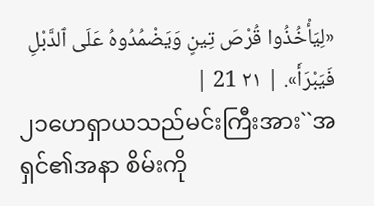«لِيَأْخُذُوا قُرْصَ تِينٍ وَيَضْمُدُوهُ عَلَى ٱلدَّبْلِ فَيَبْرَأَ». | ٢١ 21 |
၂၁ဟေရှာယသည်မင်းကြီးအား``အရှင်၏အနာ စိမ်းကို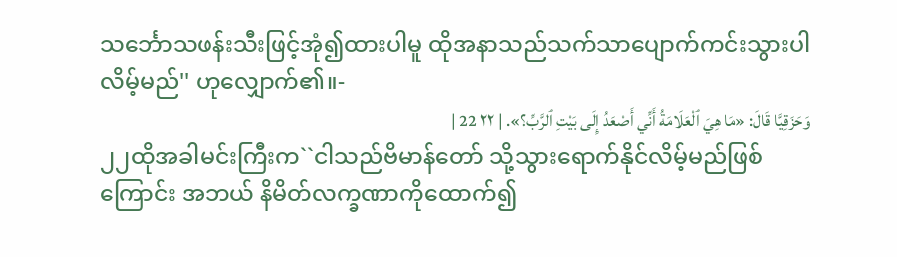သင်္ဘောသဖန်းသီးဖြင့်အုံ၍ထားပါမူ ထိုအနာသည်သက်သာပျောက်ကင်းသွားပါ လိမ့်မည်'' ဟုလျှောက်၏။-
وَحَزَقِيَّا قَالَ: «مَا هِيَ ٱلْعَلَامَةُ أَنِّي أَصْعَدُ إِلَى بَيْتِ ٱلرَّبِّ؟». | ٢٢ 22 |
၂၂ထိုအခါမင်းကြီးက``ငါသည်ဗိမာန်တော် သို့သွားရောက်နိုင်လိမ့်မည်ဖြစ်ကြောင်း အဘယ် နိမိတ်လက္ခဏာကိုထောက်၍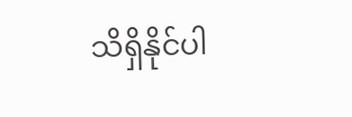သိရှိနိုင်ပါ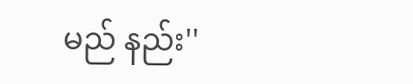မည် နည်း''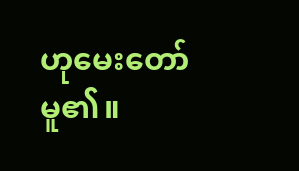ဟုမေးတော်မူ၏။